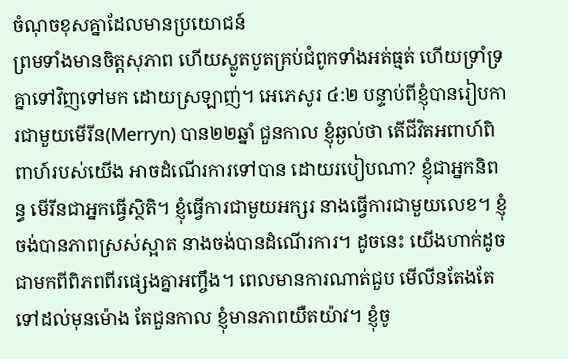ចំណុចខុសគ្នាដែលមានប្រយោជន៍
ព្រមទាំងមានចិត្តសុភាព ហើយស្លូតបូតគ្រប់ជំពូកទាំងអត់ធ្មត់ ហើយទ្រាំទ្រគ្នាទៅវិញទៅមក ដោយស្រឡាញ់។ អេភេសូរ ៤:២ បន្ទាប់ពីខ្ញុំបានរៀបការជាមួយមើរីន(Merryn) បាន២២ឆ្នាំ ជួនកាល ខ្ញុំឆ្ងល់ថា តើជីវិតអពាហ៍ពិពាហ៍របស់យើង អាចដំណើរការទៅបាន ដោយរបៀបណា? ខ្ញុំជាអ្នកនិពន្ធ មើរីនជាអ្នកធ្វើស្ថិតិ។ ខ្ញុំធ្វើការជាមួយអក្សរ នាងធ្វើការជាមួយលេខ។ ខ្ញុំចង់បានភាពស្រស់ស្អាត នាងចង់បានដំណើរការ។ ដូចនេះ យើងហាក់ដូចជាមកពីពិភពពីរផ្សេងគ្នាអញ្ចឹង។ ពេលមានការណាត់ជួប មើលីនតែងតែទៅដល់មុនម៉ោង តែជួនកាល ខ្ញុំមានភាពយឺតយ៉ាវ។ ខ្ញុំចូ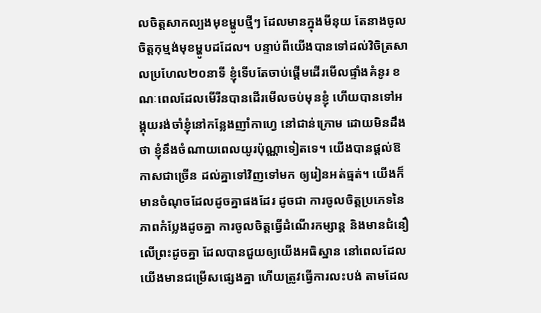លចិត្តសាកល្បងមុខម្ហូបថ្មីៗ ដែលមានក្នុងមីនុយ តែនាងចូលចិត្តកុម្មង់មុខម្ហូបដដែល។ បន្ទាប់ពីយើងបានទៅដល់វិចិត្រសាលប្រហែល២០នាទី ខ្ញុំទើបតែចាប់ផ្តើមដើរមើលផ្ទាំងគំនូរ ខណៈពេលដែលមើរីនបានដើរមើលចប់មុនខ្ញុំ ហើយបានទៅអង្គុយរង់ចាំខ្ញុំនៅកន្លែងញាំកាហ្វេ នៅជាន់ក្រោម ដោយមិនដឹងថា ខ្ញុំនឹងចំណាយពេលយូរប៉ុណ្ណាទៀតទេ។ យើងបានផ្តល់ឱកាសជាច្រើន ដល់គ្នាទៅវិញទៅមក ឲ្យរៀនអត់ធ្មត់។ យើងក៏មានចំណុចដែលដូចគ្នាផងដែរ ដូចជា ការចូលចិត្តប្រភេទនៃភាពកំប្លែងដូចគ្នា ការចូលចិត្តធ្វើដំណើរកម្សាន្ត និងមានជំនឿលើព្រះដូចគ្នា ដែលបានជួយឲ្យយើងអធិស្ឋាន នៅពេលដែលយើងមានជម្រើសផ្សេងគ្នា ហើយត្រូវធ្វើការលះបង់ តាមដែល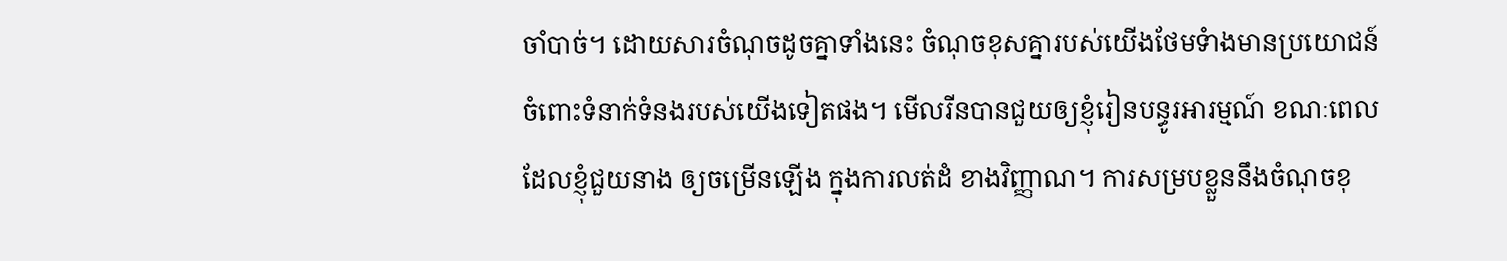ចាំបាច់។ ដោយសារចំណុចដូចគ្នាទាំងនេះ ចំណុចខុសគ្នារបស់យើងថែមទំាងមានប្រយោជន៍ចំពោះទំនាក់ទំនងរបស់យើងទៀតផង។ មើលរីនបានជួយឲ្យខ្ញុំរៀនបន្ធូរអារម្មណ៍ ខណៈពេលដែលខ្ញុំជួយនាង ឲ្យចម្រើនឡើង ក្នុងការលត់ដំ ខាងវិញ្ញាណ។ ការសម្របខ្លួននឹងចំណុចខុ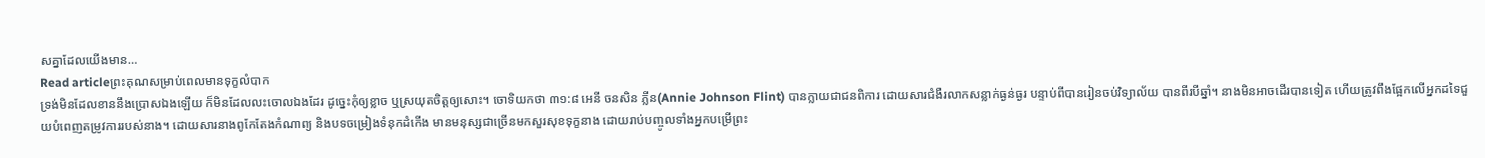សគ្នាដែលយើងមាន…
Read articleព្រះគុណសម្រាប់ពេលមានទុក្ខលំបាក
ទ្រង់មិនដែលខាននឹងប្រោសឯងឡើយ ក៏មិនដែលលះចោលឯងដែរ ដូច្នេះកុំឲ្យខ្លាច ឬស្រយុតចិត្តឲ្យសោះ។ ចោទិយកថា ៣១:៨ អេនី ចនសិន ភ្លីន(Annie Johnson Flint) បានក្លាយជាជនពិការ ដោយសារជំងឺរលាកសន្លាក់ធ្ងន់ធ្ងរ បន្ទាប់ពីបានរៀនចប់វិទ្យាល័យ បានពីរបីឆ្នាំ។ នាងមិនអាចដើរបានទៀត ហើយត្រូវពឹងផ្អែកលើអ្នកដទៃជួយបំពេញតម្រូវការរបស់នាង។ ដោយសារនាងពូកែតែងកំណាព្យ និងបទចម្រៀងទំនុកដំកើង មានមនុស្សជាច្រើនមកសួរសុខទុក្ខនាង ដោយរាប់បញ្ចូលទាំងអ្នកបម្រើព្រះ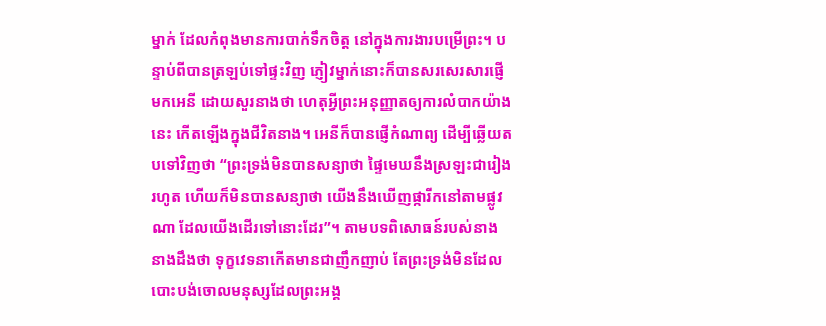ម្នាក់ ដែលកំពុងមានការបាក់ទឹកចិត្ត នៅក្នុងការងារបម្រើព្រះ។ បន្ទាប់ពីបានត្រឡប់ទៅផ្ទះវិញ ភ្ញៀវម្នាក់នោះក៏បានសរសេរសារផ្ញើមកអេនី ដោយសួរនាងថា ហេតុអ្វីព្រះអនុញ្ញាតឲ្យការលំបាកយ៉ាងនេះ កើតឡើងក្នុងជីវិតនាង។ អេនីក៏បានផ្ញើកំណាព្យ ដើម្បីឆ្លើយតបទៅវិញថា “ព្រះទ្រង់មិនបានសន្យាថា ផ្ទៃមេឃនឹងស្រឡះជារៀងរហូត ហើយក៏មិនបានសន្យាថា យើងនឹងឃើញផ្ការីកនៅតាមផ្លូវណា ដែលយើងដើរទៅនោះដែរ”។ តាមបទពិសោធន៍របស់នាង នាងដឹងថា ទុក្ខវេទនាកើតមានជាញឹកញាប់ តែព្រះទ្រង់មិនដែលបោះបង់ចោលមនុស្សដែលព្រះអង្គ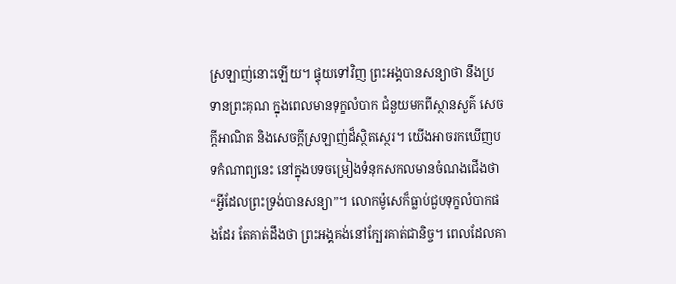ស្រឡាញ់នោះឡើយ។ ផ្ទុយទៅវិញ ព្រះអង្គបានសន្យាថា នឹងប្រទានព្រះគុណ ក្នុងពេលមានទុក្ខលំបាក ជំនួយមកពីស្ថានសួគ៌ សេចក្តីអាណិត និងសេចក្តីស្រឡាញ់ដ៏ស្ថិតស្ថេរ។ យើងអាចរកឃើញបទកំណាព្យនេះ នៅក្នុងបទចម្រៀងទំនុកសកលមានចំណងជើងថា “អ្វីដែលព្រះទ្រង់បានសន្យា”។ លោកម៉ូសេក៏ធ្លាប់ជួបទុក្ខលំបាកផងដែរ តែគាត់ដឹងថា ព្រះអង្គគង់នៅក្បែរគាត់ជានិច្ច។ ពេលដែលគា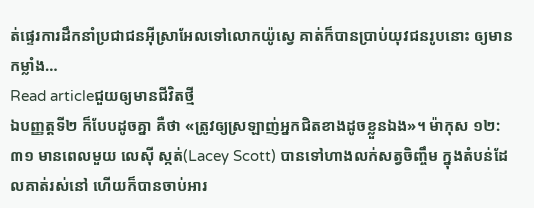ត់ផ្ទេរការដឹកនាំប្រជាជនអ៊ីស្រាអែលទៅលោកយ៉ូស្វេ គាត់ក៏បានប្រាប់យុវជនរូបនោះ ឲ្យមានកម្លាំង…
Read articleជួយឲ្យមានជីវិតថ្មី
ឯបញ្ញត្តទី២ ក៏បែបដូចគ្នា គឺថា «ត្រូវឲ្យស្រឡាញ់អ្នកជិតខាងដូចខ្លួនឯង»។ ម៉ាកុស ១២:៣១ មានពេលមួយ លេស៊ី ស្កត់(Lacey Scott) បានទៅហាងលក់សត្វចិញ្ចឹម ក្នុងតំបន់ដែលគាត់រស់នៅ ហើយក៏បានចាប់អារ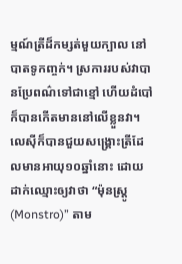ម្មណ៍ត្រីដ៏កម្សត់មួយក្បាល នៅបាតទូកញ្ចក់។ ស្រការរបស់វាបានប្រែពណ៌ទៅជាខ្មៅ ហើយដំបៅក៏បានកើតមាននៅលើខ្លួនវា។ លេស៊ីក៏បានជួយសង្រ្គោះត្រីដែលមានអាយុ១០ឆ្នាំនោះ ដោយដាក់ឈ្មោះឲ្យវាថា “ម៉ុនស្រ្តូ(Monstro)” តាម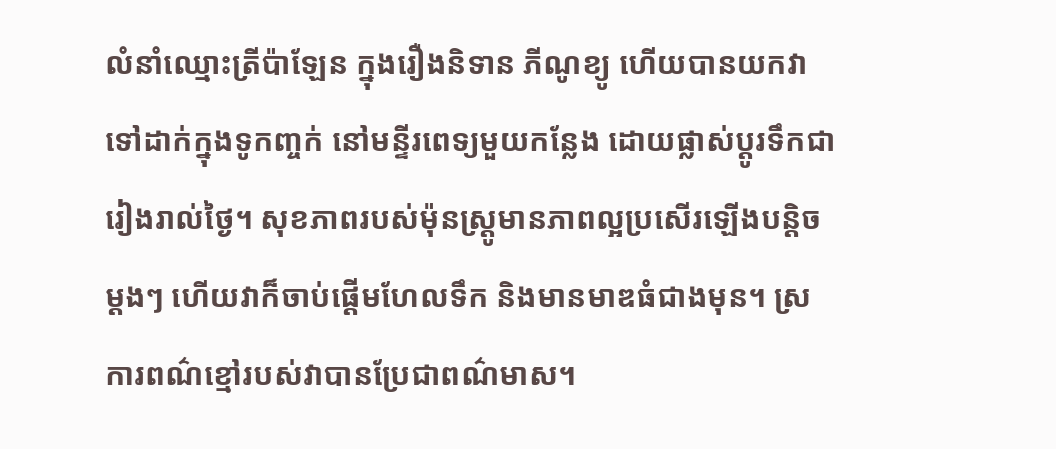លំនាំឈ្មោះត្រីប៉ាឡែន ក្នុងរឿងនិទាន ភីណូខ្យូ ហើយបានយកវាទៅដាក់ក្នុងទូកញ្ចក់ នៅមន្ទីរពេទ្យមួយកន្លែង ដោយផ្លាស់ប្តូរទឹកជារៀងរាល់ថ្ងៃ។ សុខភាពរបស់ម៉ុនស្រ្តូមានភាពល្អប្រសើរឡើងបន្តិចម្តងៗ ហើយវាក៏ចាប់ផ្តើមហែលទឹក និងមានមាឌធំជាងមុន។ ស្រការពណ៌ខ្មៅរបស់វាបានប្រែជាពណ៌មាស។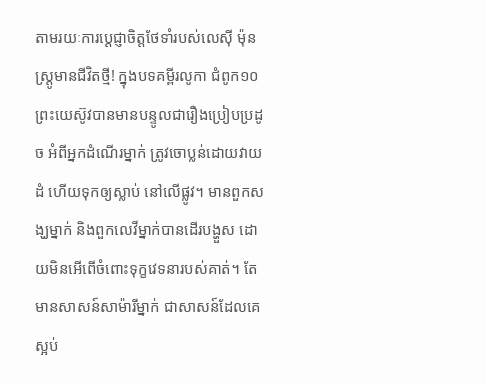តាមរយៈការប្ដេជ្ញាចិត្តថែទាំរបស់លេស៊ី ម៉ុនស្រ្តូមានជីវិតថ្មី! ក្នុងបទគម្ពីរលូកា ជំពូក១០ ព្រះយេស៊ូវបានមានបន្ទូលជារឿងប្រៀបប្រដូច អំពីអ្នកដំណើរម្នាក់ ត្រូវចោប្លន់ដោយវាយដំ ហើយទុកឲ្យស្លាប់ នៅលើផ្លូវ។ មានពួកសង្ឃម្នាក់ និងពួកលេវីម្នាក់បានដើរបង្ហួស ដោយមិនអើពើចំពោះទុក្ខវេទនារបស់គាត់។ តែមានសាសន៍សាម៉ារីម្នាក់ ជាសាសន៍ដែលគេស្អប់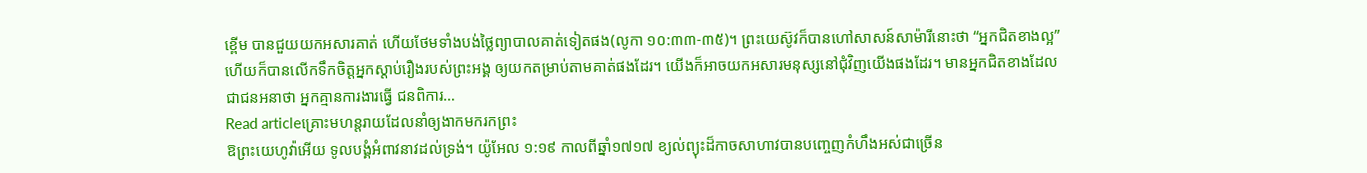ខ្ពើម បានជួយយកអសារគាត់ ហើយថែមទាំងបង់ថ្លៃព្យាបាលគាត់ទៀតផង(លូកា ១០:៣៣-៣៥)។ ព្រះយេស៊ូវក៏បានហៅសាសន៍សាម៉ារីនោះថា “អ្នកជិតខាងល្អ” ហើយក៏បានលើកទឹកចិត្តអ្នកស្តាប់រឿងរបស់ព្រះអង្គ ឲ្យយកតម្រាប់តាមគាត់ផងដែរ។ យើងក៏អាចយកអសារមនុស្សនៅជុំវិញយើងផងដែរ។ មានអ្នកជិតខាងដែលជាជនអនាថា អ្នកគ្មានការងារធ្វើ ជនពិការ…
Read articleគ្រោះមហន្តរាយដែលនាំឲ្យងាកមករកព្រះ
ឱព្រះយេហូវ៉ាអើយ ទូលបង្គំអំពាវនាវដល់ទ្រង់។ យ៉ូអែល ១:១៩ កាលពីឆ្នាំ១៧១៧ ខ្យល់ព្យុះដ៏កាចសាហាវបានបញ្ចេញកំហឹងអស់ជាច្រើន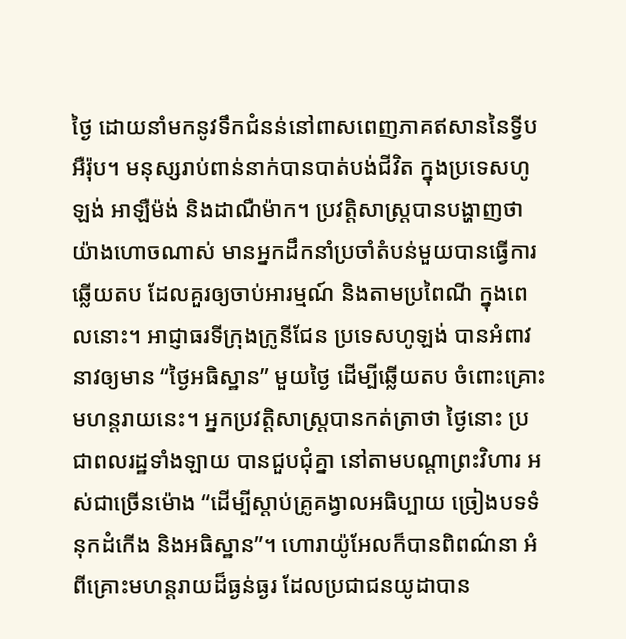ថ្ងៃ ដោយនាំមកនូវទឹកជំនន់នៅពាសពេញភាគឥសាននៃទ្វីបអឺរ៉ុប។ មនុស្សរាប់ពាន់នាក់បានបាត់បង់ជីវិត ក្នុងប្រទេសហូឡង់ អាឡឺម៉ង់ និងដាណឺម៉ាក។ ប្រវត្តិសាស្រ្តបានបង្ហាញថា យ៉ាងហោចណាស់ មានអ្នកដឹកនាំប្រចាំតំបន់មួយបានធ្វើការឆ្លើយតប ដែលគួរឲ្យចាប់អារម្មណ៍ និងតាមប្រពៃណី ក្នុងពេលនោះ។ អាជ្ញាធរទីក្រុងក្រូនីជែន ប្រទេសហូឡង់ បានអំពាវនាវឲ្យមាន “ថ្ងៃអធិស្ឋាន” មួយថ្ងៃ ដើម្បីឆ្លើយតប ចំពោះគ្រោះមហន្តរាយនេះ។ អ្នកប្រវត្តិសាស្រ្តបានកត់ត្រាថា ថ្ងៃនោះ ប្រជាពលរដ្ឋទាំងឡាយ បានជួបជុំគ្នា នៅតាមបណ្តាព្រះវិហារ អស់ជាច្រើនម៉ោង “ដើម្បីស្តាប់គ្រូគង្វាលអធិប្បាយ ច្រៀងបទទំនុកដំកើង និងអធិស្ឋាន”។ ហោរាយ៉ូអែលក៏បានពិពណ៌នា អំពីគ្រោះមហន្តរាយដ៏ធ្ងន់ធ្ងរ ដែលប្រជាជនយូដាបាន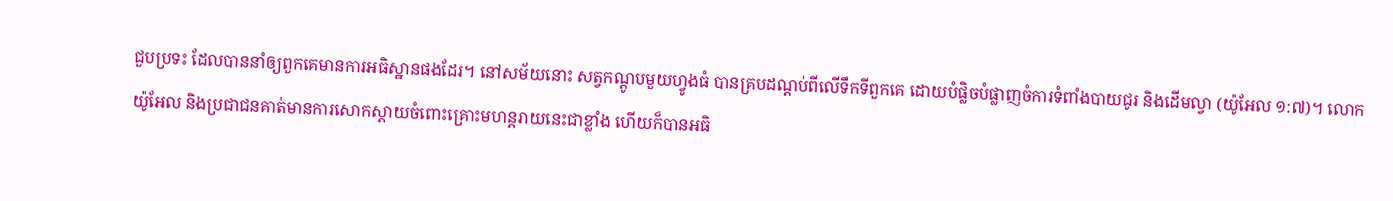ជួបប្រទះ ដែលបាននាំឲ្យពួកគេមានការអធិស្ឋានផងដែរ។ នៅសម័យនោះ សត្វកណ្តូបមួយហ្វូងធំ បានគ្របដណ្តប់ពីលើទឹកទីពួកគេ ដោយបំផ្លិចបំផ្លាញចំការទំពាំងបាយជូរ និងដើមល្វា (យ៉ូអែល ១:៧)។ លោកយ៉ូអែល និងប្រជាជនគាត់មានការសោកស្តាយចំពោះគ្រោះមហន្តរាយនេះជាខ្លាំង ហើយក៏បានអធិ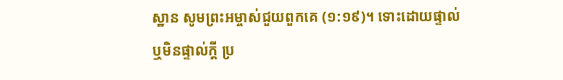ស្ឋាន សូមព្រះអម្ចាស់ជួយពួកគេ (១:១៩)។ ទោះដោយផ្ទាល់ ឬមិនផ្ទាល់ក្តី ប្រ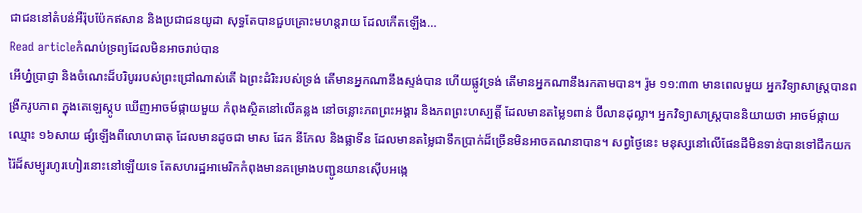ជាជននៅតំបន់អឺរ៉ុបប៉ែកឥសាន និងប្រជាជនយូដា សុទ្ធតែបានជួបគ្រោះមហន្តរាយ ដែលកើតឡើង…
Read articleកំណប់ទ្រព្យដែលមិនអាចរាប់បាន
អើហ្ន៎ប្រាជ្ញា និងចំណេះដ៏បរិបូររបស់ព្រះជ្រៅណាស់តើ ឯព្រះដំរិះរបស់ទ្រង់ តើមានអ្នកណានឹងស្ទង់បាន ហើយផ្លូវទ្រង់ តើមានអ្នកណានឹងរកតាមបាន។ រ៉ូម ១១:៣៣ មានពេលមួយ អ្នកវិទ្យាសាស្រ្តបានពង្រីករូបភាព ក្នុងតេឡេស្កូប ឃើញអាចម៍ផ្កាយមួយ កំពុងស្ថិតនៅលើគន្លង នៅចន្លោះភពព្រះអង្គារ និងភពព្រះហស្បត្តិ៍ ដែលមានតម្លៃ១ពាន់ ប៊ីលានដុល្លា។ អ្នកវិទ្យាសាស្រ្តបាននិយាយថា អាចម៍ផ្កាយឈ្មោះ ១៦សាយ ផ្សំឡើងពីលោហធាតុ ដែលមានដូចជា មាស ដែក នីកែល និងផ្លាទីន ដែលមានតម្លៃជាទឹកប្រាក់ដ៏ច្រើនមិនអាចគណនាបាន។ សព្វថ្ងៃនេះ មនុស្សនៅលើផែនដីមិនទាន់បានទៅជីកយករ៉ៃដ៏សម្បូរហូរហៀរនោះនៅឡើយទេ តែសហរដ្ឋអាមេរិកកំពុងមានគម្រោងបញ្ជូនយានស៊ើបអង្កេ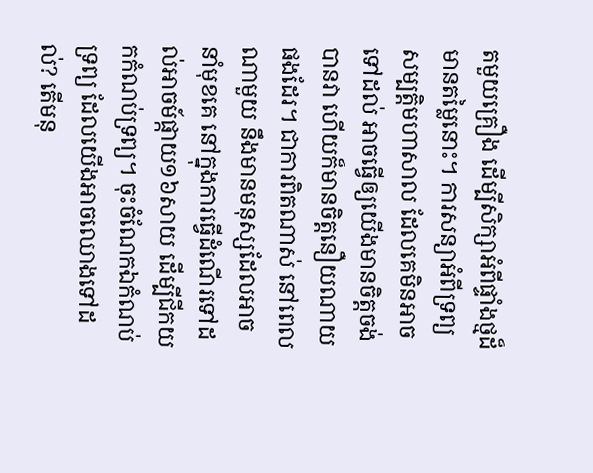តមួយគ្រឿង ដើម្បីសិក្សាអំពីផ្ទាំងថ្មដ៏មានតម្លៃនោះ។ ការសន្យាអំពីទ្រព្យសម្បត្តិមហាសាល ដែលគេមិនអាចទៅដល់ អាចធ្វើឲ្យយើងមានចិត្តចង់បានវា ហើយក៏មានចិត្តនឿយណាយផងដែរ។ ជាការពិតណាស់ នៅពេលណាមួយ នឹងមានមនុស្សដែលអាចនាំមុខគេ នៅក្នុងការធ្វើដំណើរទៅដល់អាចម៍ផ្កាយ១៦សាយ ដើម្បីជីកយកកំណប់ទ្រព្យ។ ចុះចំណែកឯកំណប់ទ្រព្យ ដែលយើងអាចឈោងទៅដល់? តើមនុ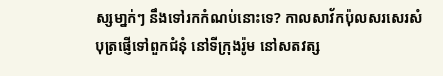ស្សមា្នក់ៗ នឹងទៅរកកំណប់នោះទេ? កាលសាវ័កប៉ុលសរសេរសំបុត្រផ្ញើទៅពួកជំនុំ នៅទីក្រុងរ៉ូម នៅសតវត្ស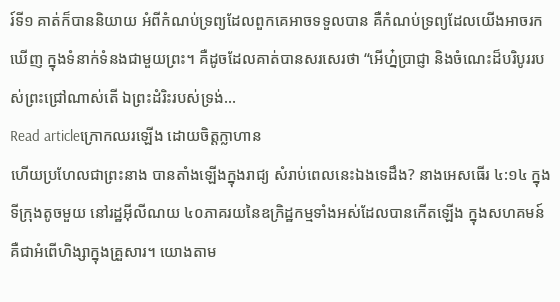រ៍ទី១ គាត់ក៏បាននិយាយ អំពីកំណប់ទ្រព្យដែលពួកគេអាចទទួលបាន គឺកំណប់ទ្រព្យដែលយើងអាចរកឃើញ ក្នុងទំនាក់ទំនងជាមួយព្រះ។ គឺដូចដែលគាត់បានសរសេរថា “អើហ្ន៎ប្រាជ្ញា និងចំណេះដ៏បរិបូររបស់ព្រះជ្រៅណាស់តើ ឯព្រះដំរិះរបស់ទ្រង់…
Read articleក្រោកឈរឡើង ដោយចិត្តក្លាហាន
ហើយប្រហែលជាព្រះនាង បានតាំងឡើងក្នុងរាជ្យ សំរាប់ពេលនេះឯងទេដឹង? នាងអេសធើរ ៤:១៤ ក្នុងទីក្រុងតូចមួយ នៅរដ្ឋអ៊ីលីណយ ៤០ភាគរយនៃឧក្រិដ្ឋកម្មទាំងអស់ដែលបានកើតឡើង ក្នុងសហគមន៍ គឺជាអំពើហិង្សាក្នុងគ្រួសារ។ យោងតាម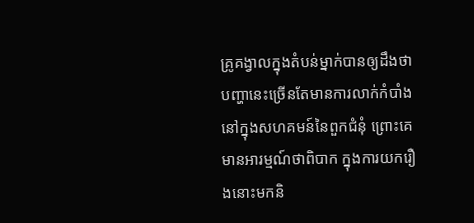គ្រូគង្វាលក្នុងតំបន់ម្នាក់បានឲ្យដឹងថា បញ្ហានេះច្រើនតែមានការលាក់កំបាំង នៅក្នុងសហគមន៍នៃពួកជំនុំ ព្រោះគេមានអារម្មណ៍ថាពិបាក ក្នុងការយករឿងនោះមកនិ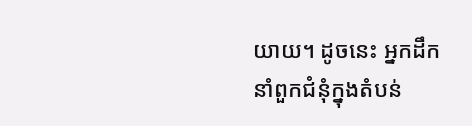យាយ។ ដូចនេះ អ្នកដឹកនាំពួកជំនុំក្នុងតំបន់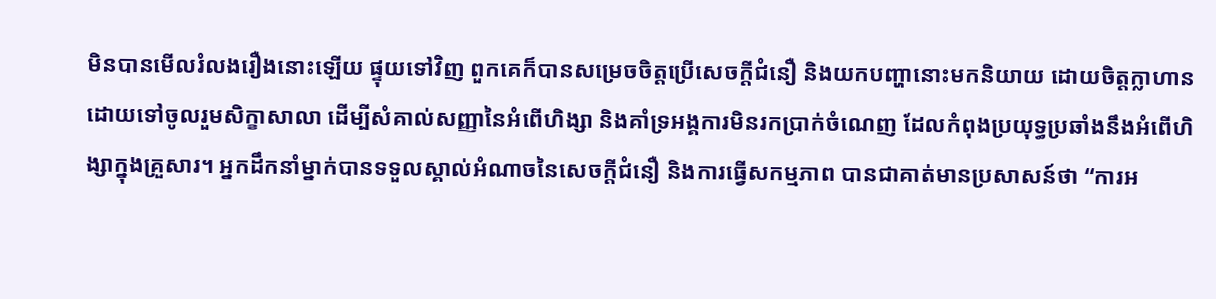មិនបានមើលរំលងរឿងនោះឡើយ ផ្ទុយទៅវិញ ពួកគេក៏បានសម្រេចចិត្តប្រើសេចក្តីជំនឿ និងយកបញ្ហានោះមកនិយាយ ដោយចិត្តក្លាហាន ដោយទៅចូលរួមសិក្ខាសាលា ដើម្បីសំគាល់សញ្ញានៃអំពើហិង្សា និងគាំទ្រអង្គការមិនរកប្រាក់ចំណេញ ដែលកំពុងប្រយុទ្ធប្រឆាំងនឹងអំពើហិង្សាក្នុងគ្រួសារ។ អ្នកដឹកនាំម្នាក់បានទទួលស្គាល់អំណាចនៃសេចក្តីជំនឿ និងការធ្វើសកម្មភាព បានជាគាត់មានប្រសាសន៍ថា “ការអ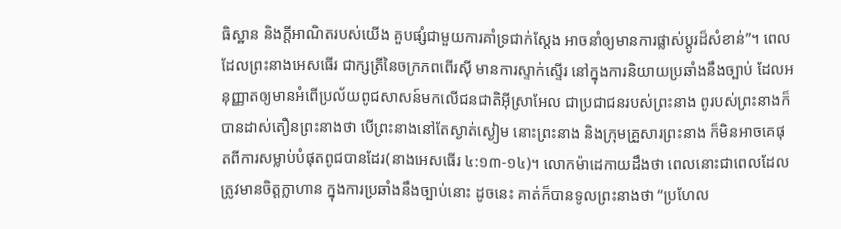ធិស្ឋាន និងក្តីអាណិតរបស់យើង គួបផ្សំជាមួយការគាំទ្រជាក់ស្តែង អាចនាំឲ្យមានការផ្លាស់ប្តូរដ៏សំខាន់”។ ពេលដែលព្រះនាងអេសធើរ ជាក្សត្រីនៃចក្រភពពើរស៊ី មានការស្ទាក់ស្ទើរ នៅក្នុងការនិយាយប្រឆាំងនឹងច្បាប់ ដែលអនុញ្ញាតឲ្យមានអំពើប្រល័យពូជសាសន៍មកលើជនជាតិអ៊ីស្រាអែល ជាប្រជាជនរបស់ព្រះនាង ពូរបស់ព្រះនាងក៏បានដាស់តឿនព្រះនាងថា បើព្រះនាងនៅតែស្ងាត់ស្ងៀម នោះព្រះនាង និងក្រុមគ្រួសារព្រះនាង ក៏មិនអាចគេផុតពីការសម្លាប់បំផុតពូជបានដែរ(នាងអេសធើរ ៤:១៣-១៤)។ លោកម៉ាដេកាយដឹងថា ពេលនោះជាពេលដែលត្រូវមានចិត្តក្លាហាន ក្នុងការប្រឆាំងនឹងច្បាប់នោះ ដូចនេះ គាត់ក៏បានទូលព្រះនាងថា “ប្រហែល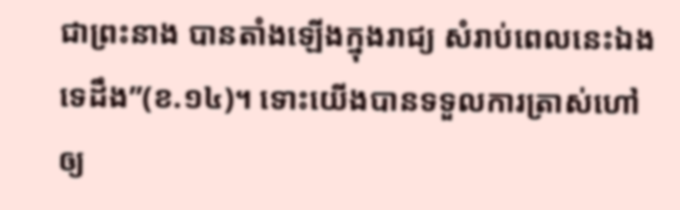ជាព្រះនាង បានតាំងឡើងក្នុងរាជ្យ សំរាប់ពេលនេះឯងទេដឹង”(ខ.១៤)។ ទោះយើងបានទទួលការត្រាស់ហៅ ឲ្យ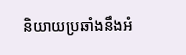និយាយប្រឆាំងនឹងអំ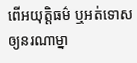ពើអយុត្តិធម៌ ឬអត់ទោសឲ្យនរណាម្នា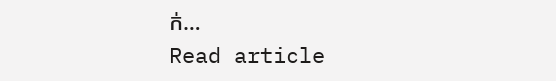ក់…
Read article